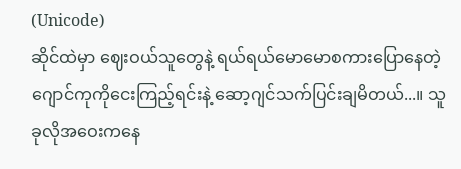(Unicode)
ဆိုင်ထဲမှာ ဈေးဝယ်သူတွေနဲ့ ရယ်ရယ်မောမောစကားပြောနေတဲ့ ဂျောင်ကုကိုငေးကြည့်ရင်းနဲ့ ဆော့ဂျင်သက်ပြင်းချမိတယ်...။ သူခုလိုအဝေးကနေ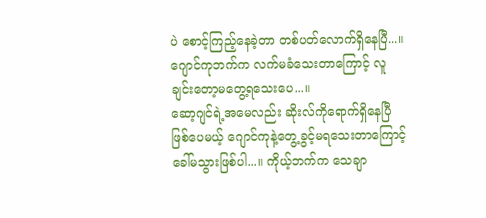ပဲ စောင့်ကြည့်နေခဲ့တာ တစ်ပတ်လောက်ရှိနေပြီ...။ ဂျောင်ကုဘက်က လက်မခံသေးတာကြောင့် လူချင်းတော့မတွေ့ရသေးပေ...။
ဆော့ဂျင်ရဲ့အမေလည်း ဆိုးလ်ကိုရောက်ရှိနေပြီဖြစ်ပေမယ့် ဂျောင်ကုနဲ့တွေ့ခွင့်မရသေးတာကြောင့် ခေါ်မသွားဖြစ်ပါ...။ ကိုယ့်ဘက်က သေချာ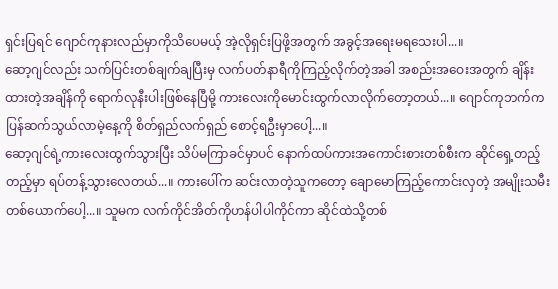ရှင်းပြရင် ဂျောင်ကုနားလည်မှာကိုသိပေမယ့် အဲ့လိုရှင်းပြဖို့အတွက် အခွင့်အရေးမရသေးပါ...။
ဆော့ဂျင်လည်း သက်ပြင်းတစ်ချက်ချပြီးမှ လက်ပတ်နာရီကိုကြည့်လိုက်တဲ့အခါ အစည်းအဝေးအတွက် ချိန်းထားတဲ့အချိန်ကို ရောက်လုနီးပါးဖြစ်နေပြီမို့ ကားလေးကိုမောင်းထွက်လာလိုက်တော့တယ်...။ ဂျောင်ကုဘက်က ပြန်ဆက်သွယ်လာမဲ့နေ့ကို စိတ်ရှည်လက်ရှည် စောင့်ရဦးမှာပေါ့...။
ဆော့ဂျင်ရဲ့ကားလေးထွက်သွားပြီး သိပ်မကြာခင်မှာပင် နောက်ထပ်ကားအကောင်းစားတစ်စီးက ဆိုင်ရှေ့တည့်တည့်မှာ ရပ်တန့်သွားလေတယ်...။ ကားပေါ်က ဆင်းလာတဲ့သူကတော့ ချောမောကြည့်ကောင်းလှတဲ့ အမျိုးသမီးတစ်ယောက်ပေါ့...။ သူမက လက်ကိုင်အိတ်ကိုဟန်ပါပါကိုင်ကာ ဆိုင်ထဲသို့တစ်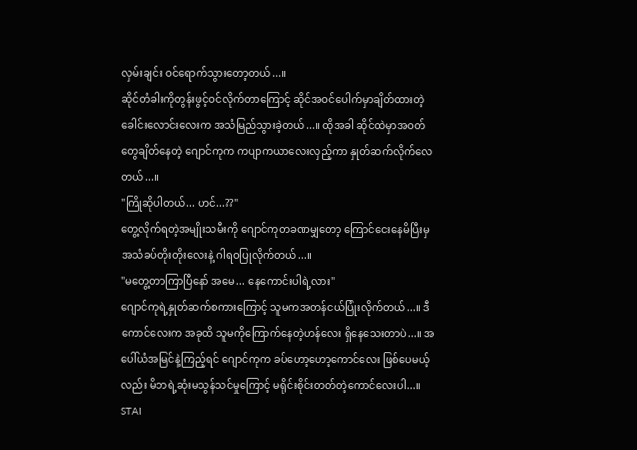လှမ်းချင်း ဝင်ရောက်သွားတော့တယ်...။
ဆိုင်တံခါးကိုတွန်းဖွင့်ဝင်လိုက်တာကြောင့် ဆိုင်အဝင်ပေါက်မှာချိတ်ထားတဲ့ ခေါင်းလောင်းလေးက အသံမြည်သွားခဲ့တယ်...။ ထိုအခါ ဆိုင်ထဲမှာအဝတ်တွေချိတ်နေတဲ့ ဂျောင်ကုက ကပျာကယာလေးလှည့်ကာ နှုတ်ဆက်လိုက်လေတယ်...။
"ကြိုဆိုပါတယ်... ဟင်...??"
တွေ့လိုက်ရတဲ့အမျိုးသမီးကို ဂျောင်ကုတခဏမျှတော့ ကြောင်ငေးနေမိပြီးမှ အသံခပ်တိုးတိုးလေးနဲ့ ဂါရဝပြုလိုက်တယ်...။
"မတွေ့တာကြာပြီနော် အမေ... နေကောင်းပါရဲ့လား"
ဂျောင်ကုရဲ့နှုတ်ဆက်စကားကြောင့် သူမကအတန်ငယ်ပြုံးလိုက်တယ်...။ ဒီကောင်လေးက အခုထိ သူမကိုကြောက်နေတဲ့ဟန်လေး ရှိနေသေးတာပဲ...။ အပေါ်ယံအမြင်နဲ့ကြည့်ရင် ဂျောင်ကုက ခပ်ဟော့ဟော့ကောင်လေး ဖြစ်ပေမယ့်လည်း မိဘရဲ့ဆုံးမသွန်သင်မှုကြောင့် မရိုင်းစိုင်းတတ်တဲ့ကောင်လေးပါ...။
STAI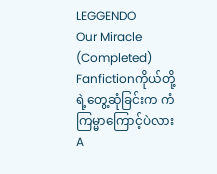LEGGENDO
Our Miracle (Completed)
Fanfictionကိုယ်တို့ရဲ့တွေ့ဆုံခြင်းက ကံကြမ္မာကြောင့်ပဲလား A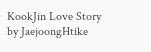KookJin Love Story by JaejoongHtike